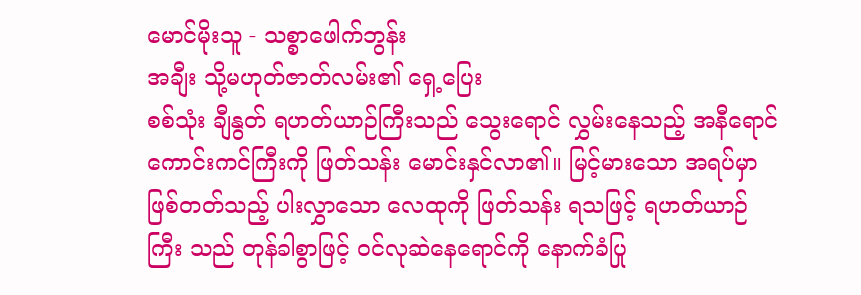မောင်မိုးသူ - သစ္စာဖေါက်ဘွန်း
အချီး သို့မဟုတ်ဇာတ်လမ်း၏ ရှေ့ပြေး
စစ်သုံး ချီနွတ် ရဟတ်ယာဉ်ကြီးသည် သွေးရောင် လွှမ်းနေသည့် အနီရောင်ကောင်းကင်ကြီးကို ဖြတ်သန်း မောင်းနှင်လာ၏။ မြင့်မားသော အရပ်မှာ ဖြစ်တတ်သည့် ပါးလွှာသော လေထုကို ဖြတ်သန်း ရသဖြင့် ရဟတ်ယာဉ်ကြီး သည် တုန်ခါစွာဖြင့် ဝင်လုဆဲနေရောင်ကို နောက်ခံပြု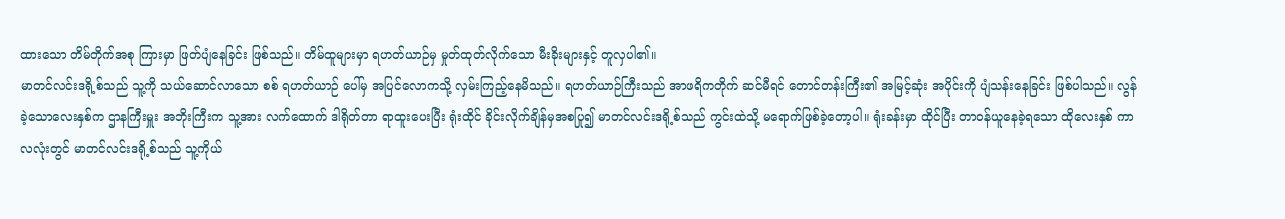ထားသော တိမ်တိုက်အစု ကြားမှာ ဖြတ်ပျံနေခြင်း ဖြစ်သည်။ တိမ်ထူများမှာ ရဟတ်ယာဉ်မှ မှုတ်ထုတ်လိုက်သော မီးခိုးများနှင့် တူလှပါ၏။
မာတင်လင်းဒရို့စ်သည် သူ့ကို သယ်ဆောင်လာသော စစ် ရဟတ်ယာဉ် ပေါ်မှ အပြင်လောကသို့ လှမ်းကြည့်နေမိသည်။ ရဟတ်ယာဉ်ကြီးသည် အာဖရိကတိုက် ဆင်မီရင် တောင်တန်းကြီး၏ အမြင့်ဆုံး အပိုင်းကို ပျံသန်းနေခြင်း ဖြစ်ပါသည်။ လွန်ခဲ့သောလေးနှစ်က ဌာနကြီးမှူး အဘိုးကြီးက သူ့အား လက်ထောက် ဒါရိုတ်တာ ရာထူးပေးပြီး ရုံးထိုင် ခိုင်းလိုက်ချိန်မှအစပြု၍ မာတင်လင်းဒရို့စ်သည် ကွင်းထဲသို့ မရောက်ဖြစ်ခဲ့တော့ပါ။ ရုံးခန်းမှာ ထိုင်ပြီး တာဝန်ယူနေခဲ့ရသော ထိုလေးနှစ် ကာလလုံးတွင် မာတင်လင်းဒရို့စ်သည် သူ့ကိုယ်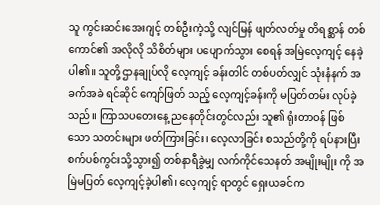သူ ကွင်းဆင်းအေးဂျင့် တစ်ဦးကဲ့သို့ လျင်မြန် ဖျတ်လတ်မှု တိရစ္ဆာန် တစ်ကောင်၏ အလိုလို သိစိတ်များ ပပျောက်သွား စေရန် အမြဲလေ့ကျင့် နေခဲ့ပါ၏။ သူတို့ဌာနချုပ်လို လေ့ကျင့် ခန်းတါင် တစ်ပတ်လျှင် သုံးနံနက် အခက်အခဲ ရင်ဆိုင် ကျော်ဖြတ် သည့် လေ့ကျင့်ခန်းကို မပြတ်တမ်း လုပ်ခဲ့သည်။ ကြာသပတေးနေ့ ညနေတိုင်းတွင်လည်း သူ၏ ရုံးတာဝန် ဖြစ်သော သတင်းများ ဖတ်ကြားခြင်း၊ လေ့လာခြင်း စသည်တို့ကို ရပ်နားပြီး စက်ပစ်ကွင်းသို့သွား၍ တစ်နာရီခွဲမျှ လက်ကိုင်သေနတ် အမျိုးမျိုး ကို အမြဲမပြတ် လေ့ကျင့်ခဲ့ပါ၏၊ လေ့ကျင့် ရာတွင် ရှေးယခင်က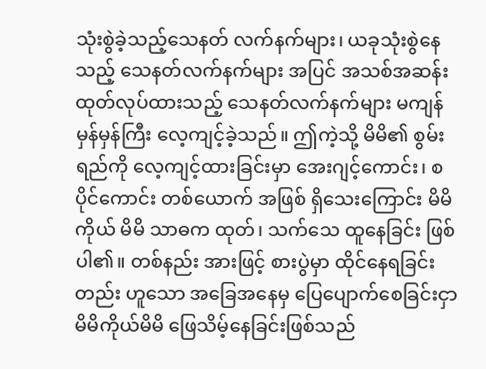သုံးစွဲခဲ့သည့်သေနတ် လက်နက်များ၊ ယခုသုံးစွဲနေသည့် သေနတ်လက်နက်များ အပြင် အသစ်အဆန်း ထုတ်လုပ်ထားသည့် သေနတ်လက်နက်များ မကျန် မှန်မှန်ကြီး လေ့ကျင့်ခဲ့သည်။ ဤကဲ့သို့ မိမိ၏ စွမ်းရည်ကို လေ့ကျင့်ထားခြင်းမှာ အေးဂျင့်ကောင်း၊ စပိုင်ကောင်း တစ်ယောက် အဖြစ် ရှိသေးကြောင်း မိမိကိုယ် မိမိ သာဓက ထုတ်၊ သက်သေ ထူနေခြင်း ဖြစ်ပါ၏။ တစ်နည်း အားဖြင့် စားပွဲမှာ ထိုင်နေရခြင်းတည်း ဟူသော အခြေအနေမှ ပြေပျောက်စေခြင်းငှာ မိမိကိုယ်မိမိ ဖြေသိမ့်နေခြင်းဖြစ်သည်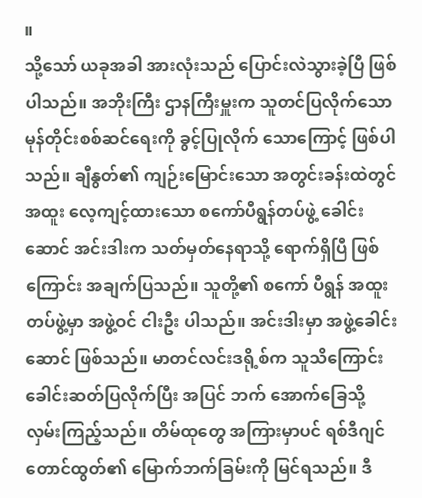။
သို့သော် ယခုအခါ အားလုံးသည် ပြောင်းလဲသွားခဲ့ပြီ ဖြစ်ပါသည်။ အဘိုးကြီး ဌာနကြီးမှူးက သူတင်ပြလိုက်သော မုန်တိုင်းစစ်ဆင်ရေးကို ခွင့်ပြုလိုက် သောကြောင့် ဖြစ်ပါသည်။ ချီနွတ်၏ ကျဉ်းမြောင်းသော အတွင်းခန်းထဲတွင် အထူး လေ့ကျင့်ထားသော စကော်ပီရွန်တပ်ဖွဲ့ ခေါင်းဆောင် အင်းဒါးက သတ်မှတ်နေရာသို့ ရောက်ရှိပြီ ဖြစ်ကြောင်း အချက်ပြသည်။ သူတို့၏ စကော် ပီရွန် အထူး တပ်ဖွဲ့မှာ အဖွဲ့ဝင် ငါးဦး ပါသည်။ အင်းဒါးမှာ အဖွဲ့ခေါင်းဆောင် ဖြစ်သည်။ မာတင်လင်းဒရို့စ်က သူသိကြောင်း ခေါင်းဆတ်ပြလိုက်ပြီး အပြင် ဘက် အောက်ခြေသို့ လှမ်းကြည့်သည်။ တိမ်ထုတွေ အကြားမှာပင် ရစ်ဒီဂျင်တောင်ထွတ်၏ မြောက်ဘက်ခြမ်းကို မြင်ရသည်။ ဒီ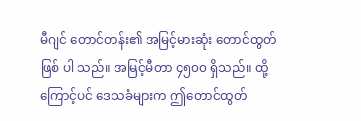မီဂျင် တောင်တန်း၏ အမြင့်မားဆုံး တောင်ထွတ် ဖြစ် ပါ သည်။ အမြင့်မီတာ ၄၅၀၀ ရှိသည်။ ထို့ကြောင့်ပင် ဒေသခံများက ဤတောင်ထွတ်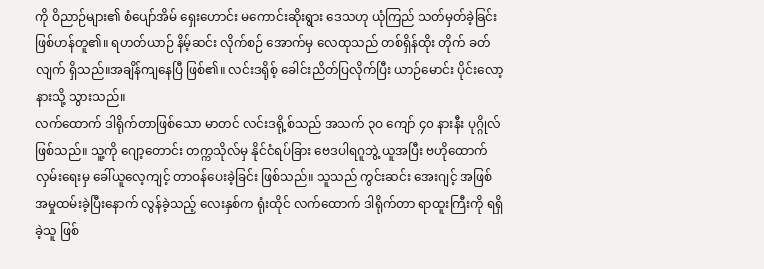ကို ဝိညာဉ်များ၏ စံပျော်အိမ် ရှေးဟောင်း မကောင်းဆိုးရွား ဒေသဟု ယုံကြည် သတ်မှတ်ခဲ့ခြင်း ဖြစ်ဟန်တူ၏။ ရဟတ်ယာဉ် နိမ့်ဆင်း လိုက်စဉ် အောက်မှ လေထုသည် တစ်ရှိန်ထိုး တိုက် ခတ်လျက် ရှိသည်။အချိန်ကျနေပြီ ဖြစ်၏။ လင်းဒရိုစ့် ခေါင်းညိတ်ပြလိုက်ပြီး ယာဉ်မောင်း ပိုင်းလော့နားသို့ သွားသည်။
လက်ထောက် ဒါရိုက်တာဖြစ်သော မာတင် လင်းဒရို့စ်သည် အသက် ၃ဝ ကျော် ၄၀ နားနီး ပုဂ္ဂိုလ်ဖြစ်သည်။ သူ့ကို ဂျော့တောင်း တက္ကသိုလ်မှ နိုင်ငံရပ်ခြား ဗေဒပါရဂူဘွဲ့ ယူအပြီး ဗဟိုထောက်လှမ်းရေးမှ ခေါ်ယူလေ့ကျင့် တာဝန်ပေးခဲ့ခြင်း ဖြစ်သည်။ သူသည် ကွင်းဆင်း အေးဂျင့် အဖြစ် အမှုထမ်းခဲ့ပြီးနောက် လွန်ခဲ့သည့် လေးနှစ်က ရုံးထိုင် လက်ထောက် ဒါရိုက်တာ ရာထူးကြီးကို ရရှိခဲ့သူ ဖြစ်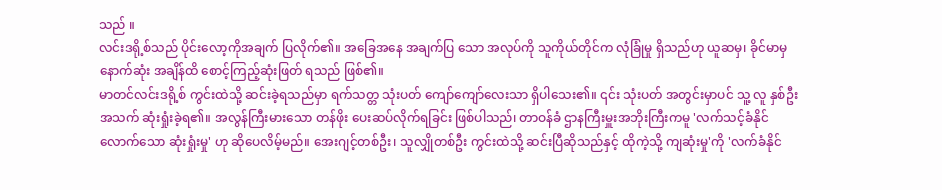သည် ။
လင်းဒရို့စ်သည် ပိုင်းလော့ကိုအချက် ပြလိုက်၏။ အခြေအနေ အချက်ပြ သော အလုပ်ကို သူကိုယ်တိုင်က လုံခြုံမှု ရှိသည်ဟု ယူဆမှ၊ ခိုင်မာမှ နောက်ဆုံး အချိန်ထိ စောင့်ကြည့်ဆုံးဖြတ် ရသည် ဖြစ်၏။
မာတင်လင်းဒရို့စ် ကွင်းထဲသို့ ဆင်းခဲ့ရသည်မှာ ရက်သတ္တ သုံးပတ် ကျော်ကျော်လေးသာ ရှိပါသေး၏။ ၎င်း သုံးပတ် အတွင်းမှာပင် သူ့ လူ နှစ်ဦး အသက် ဆုံးရှုံးခဲ့ရ၏။ အလွန်ကြီးမားသော တန်ဖိုး ပေးဆပ်လိုက်ရခြင်း ဖြစ်ပါသည်၊ တာဝန်ခံ ဌာနကြီးမှူးအဘိုးကြီးကမူ 'လက်သင့်ခံနိုင်လောက်သော ဆုံးရှုံးမှု' ဟု ဆိုပေလိမ့်မည်။ အေးဂျင့်တစ်ဦး၊ သူလျှိုတစ်ဦး ကွင်းထဲသို့ ဆင်းပြီဆိုသည်နှင့် ထိုကဲ့သို့ ကျဆုံးမှု'ကို 'လက်ခံနိုင်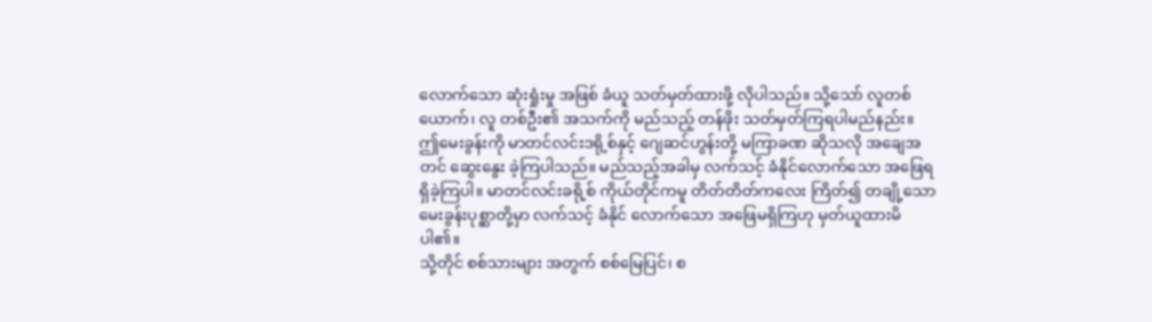လောက်သော ဆုံးရှုံးမှု အဖြစ် ခံယူ သတ်မှတ်ထားဖို့ လိုပါသည်။ သို့သော် လူတစ်ယောက်၊ လူ တစ်ဦး၏ အသက်ကို မည်သည့် တန်ဖိုး သတ်မှတ်ကြရပါမည်နည်း။
ဤမေးခွန်းကို မာတင်လင်းဒရို့စ်နှင့် ဂျေဆင်ဟွန်းတို့ မကြာခဏ ဆိုသလို အချေအတင် ဆွေးနွေး ခဲ့ကြပါသည်။ မည်သည့်အခါမှ လက်သင့် ခံနိုင်လောက်သော အဖြေရရှိခဲ့ကြပါ။ မာတင်လင်းခရို့စ် ကိုယ်တိုင်ကမူ တိတ်တိတ်ကလေး ကြိတ်၍ တချို့သော မေးခွန်းပုစ္ဆာတို့မှာ လက်သင့် ခံနိုင် လောက်သော အဖြေမရှိကြဟု မှတ်ယူထားမိပါ၏။
သို့တိုင် စစ်သားများ အတွက် စစ်မြေပြင်၊ စ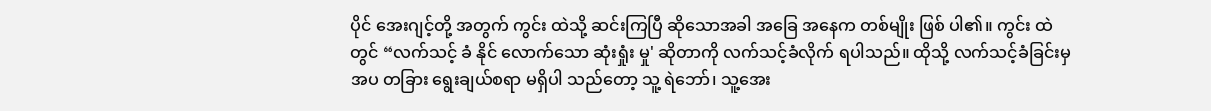ပိုင် အေးဂျင့်တို့ အတွက် ကွင်း ထဲသို့ ဆင်းကြပြီ ဆိုသောအခါ အခြေ အနေက တစ်မျိုး ဖြစ် ပါ၏။ ကွင်း ထဲ တွင် “လက်သင့် ခံ နိုင် လောက်သော ဆုံးရှုံး မှု' ဆိုတာကို လက်သင့်ခံလိုက် ရပါသည်။ ထိုသို့ လက်သင့်ခံခြင်းမှ အပ တခြား ရွေးချယ်စရာ မရှိပါ သည်တော့ သူ့ ရဲဘော်၊ သူ့အေး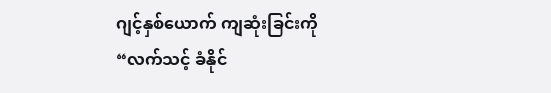ဂျင့်နှစ်ယောက် ကျဆုံးခြင်းကို “လက်သင့် ခံနိုင်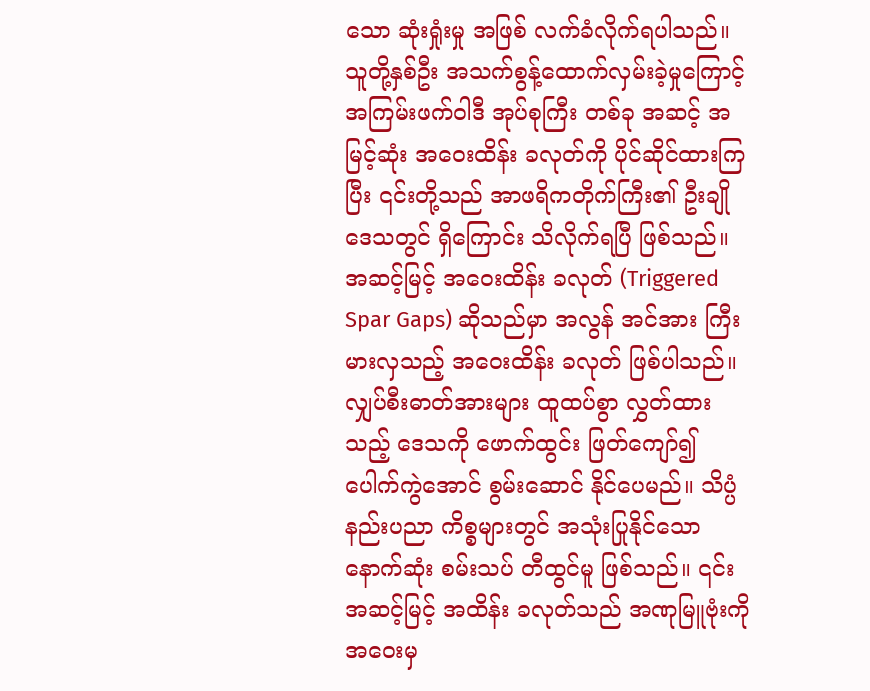သော ဆုံးရှုံးမှု အဖြစ် လက်ခံလိုက်ရပါသည်။
သူတို့နှစ်ဦး အသက်စွန့်ထောက်လှမ်းခဲ့မှုကြောင့် အကြမ်းဖက်ဝါဒီ အုပ်စုကြီး တစ်ခု အဆင့် အမြင့်ဆုံး အဝေးထိန်း ခလုတ်ကို ပိုင်ဆိုင်ထားကြပြီး ၎င်းတို့သည် အာဖရိကတိုက်ကြီး၏ ဦးချိုဒေသတွင် ရှိကြောင်း သိလိုက်ရပြီ ဖြစ်သည်။ အဆင့်မြင့် အဝေးထိန်း ခလုတ် (Triggered Spar Gaps) ဆိုသည်မှာ အလွန် အင်အား ကြီးမားလှသည့် အဝေးထိန်း ခလုတ် ဖြစ်ပါသည်။ လျှပ်စီးဓာတ်အားများ ထူထပ်စွာ လွှတ်ထားသည့် ဒေသကို ဖောက်ထွင်း ဖြတ်ကျော်၍ ပေါက်ကွဲအောင် စွမ်းဆောင် နိုင်ပေမည်။ သိပ္ပံနည်းပညာ ကိစ္စများတွင် အသုံးပြုနိုင်သော နောက်ဆုံး စမ်းသပ် တီထွင်မူ ဖြစ်သည်။ ၎င်းအဆင့်မြင့် အထိန်း ခလုတ်သည် အဏုမြူဗုံးကို အဝေးမှ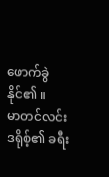ဖောက်ခွဲနိုင်၏ ။
မာတင်လင်းဒရိုစ့်၏ ခရီး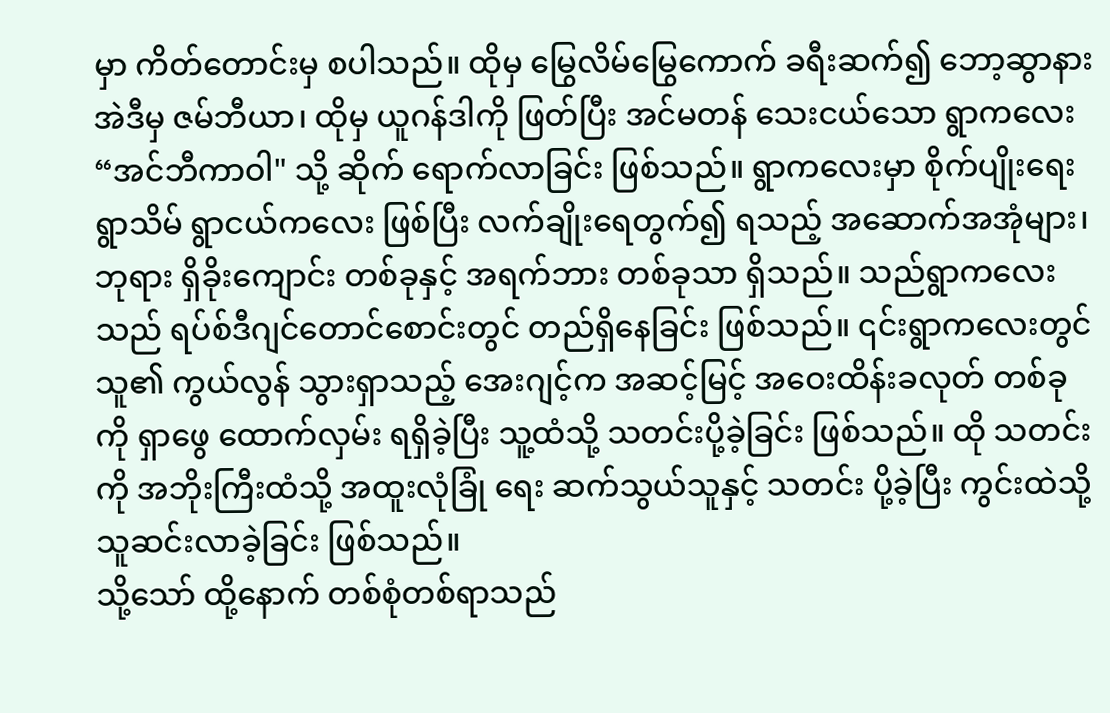မှာ ကိတ်တောင်းမှ စပါသည်။ ထိုမှ မြွေလိမ်မြွေကောက် ခရီးဆက်၍ ဘော့ဆွာနား အဲဒီမှ ဇမ်ဘီယာ၊ ထိုမှ ယူဂန်ဒါကို ဖြတ်ပြီး အင်မတန် သေးငယ်သော ရွာကလေး “အင်ဘီကာဝါ" သို့ ဆိုက် ရောက်လာခြင်း ဖြစ်သည်။ ရွာကလေးမှာ စိုက်ပျိုးရေး ရွာသိမ် ရွာငယ်ကလေး ဖြစ်ပြီး လက်ချိုးရေတွက်၍ ရသည့် အဆောက်အအုံများ၊ ဘုရား ရှိခိုးကျောင်း တစ်ခုနှင့် အရက်ဘား တစ်ခုသာ ရှိသည်။ သည်ရွာကလေးသည် ရပ်စ်ဒီဂျင်တောင်စောင်းတွင် တည်ရှိနေခြင်း ဖြစ်သည်။ ၎င်းရွာကလေးတွင် သူ၏ ကွယ်လွန် သွားရှာသည့် အေးဂျင့်က အဆင့်မြင့် အဝေးထိန်းခလုတ် တစ်ခုကို ရှာဖွေ ထောက်လှမ်း ရရှိခဲ့ပြီး သူ့ထံသို့ သတင်းပို့ခဲ့ခြင်း ဖြစ်သည်။ ထို သတင်းကို အဘိုးကြီးထံသို့ အထူးလုံခြုံ ရေး ဆက်သွယ်သူနှင့် သတင်း ပို့ခဲ့ပြီး ကွင်းထဲသို့ သူဆင်းလာခဲ့ခြင်း ဖြစ်သည်။
သို့သော် ထို့နောက် တစ်စုံတစ်ရာသည်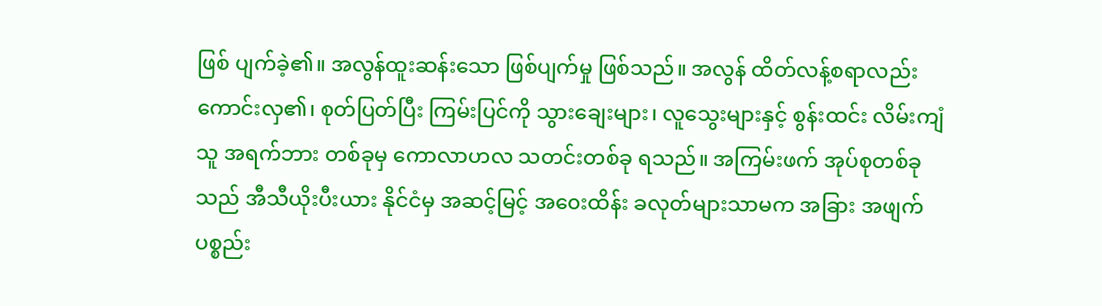ဖြစ် ပျက်ခဲ့၏။ အလွန်ထူးဆန်းသော ဖြစ်ပျက်မှု ဖြစ်သည်။ အလွန် ထိတ်လန့်စရာလည်း ကောင်းလှ၏၊ စုတ်ပြတ်ပြီး ကြမ်းပြင်ကို သွားချေးများ၊ လူသွေးများနှင့် စွန်းထင်း လိမ်းကျံသူ အရက်ဘား တစ်ခုမှ ကောလာဟလ သတင်းတစ်ခု ရသည်။ အကြမ်းဖက် အုပ်စုတစ်ခုသည် အီသီယိုးပီးယား နိုင်ငံမှ အဆင့်မြင့် အ၀ေးထိန်း ခလုတ်များသာမက အခြား အဖျက် ပစ္စည်း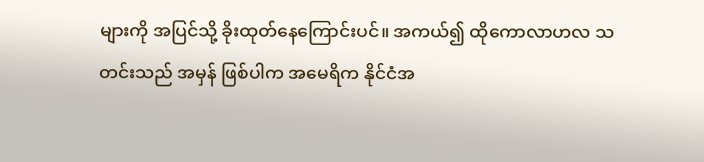များကို အပြင်သို့ ခိုးထုတ်နေကြောင်းပင်။ အကယ်၍ ထိုကောလာဟလ သတင်းသည် အမှန် ဖြစ်ပါက အမေရိက နိုင်ငံအ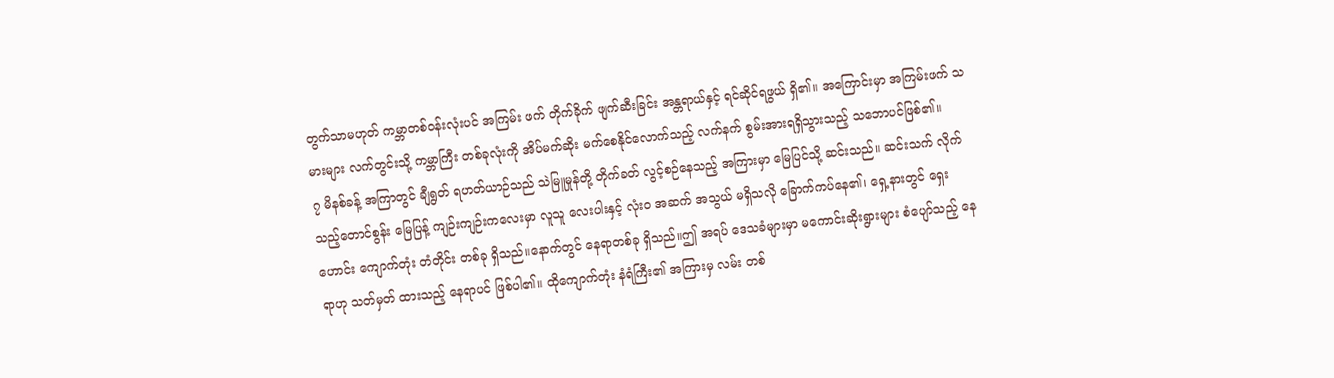တွက်သာမဟုတ် ကမ္ဘာတစ်ဝန်းလုံးပင် အကြမ်း ဖက် တိုက်ခိုက် ဖျက်ဆီးခြင်း အန္တရာယ်နှင့် ရင်ဆိုင်ရဖွယ် ရှိ၏။ အကြောင်းမှာ အကြမ်းဖက် သမားများ လက်တွင်းသို့ ကမ္ဘာကြီး တစ်ခုလုံးကို အိပ်မက်ဆိုး မက်စေနိုင်လောက်သည့် လက်နက် စွမ်းအားရရှိသွားသည့် သဘောပင်ဖြစ်၏။
၇ မိနစ်ခန့် အကြာတွင် ချီရွတ် ရဟတ်ယာဉ်သည် သဲမြူမှုန်တို့ တိုက်ခတ် လွင့်စဉ်နေသည့် အကြားမှာ မြေပြင်သို့ ဆင်းသည်။ ဆင်းသက် လိုက်သည့်တောင်စွန်း မြေပြန့် ကျဉ်းကျဉ်းကလေးမှာ လူသူ လေးပါးနှင့် လုံးဝ အဆက် အသွယ် မရှိသလို ခြောက်ကပ်နေ၏၊ ရှေ့နားတွင် ရှေးဟောင်း ကျောက်တုံး တံတိုင်း တစ်ခု ရှိသည်။နောက်တွင် နေရာတစ်ခု ရှိသည်။ဤ အရပ် ဒေသခံများမှာ မကောင်းဆိုးရွားများ စံပျော်သည့် နေရာဟု သတ်မှတ် ထားသည့် နေရာပင် ဖြစ်ပါ၏။ ထိုကျောက်တုံး နံရံကြီး၏ အကြားမှ လမ်း တစ်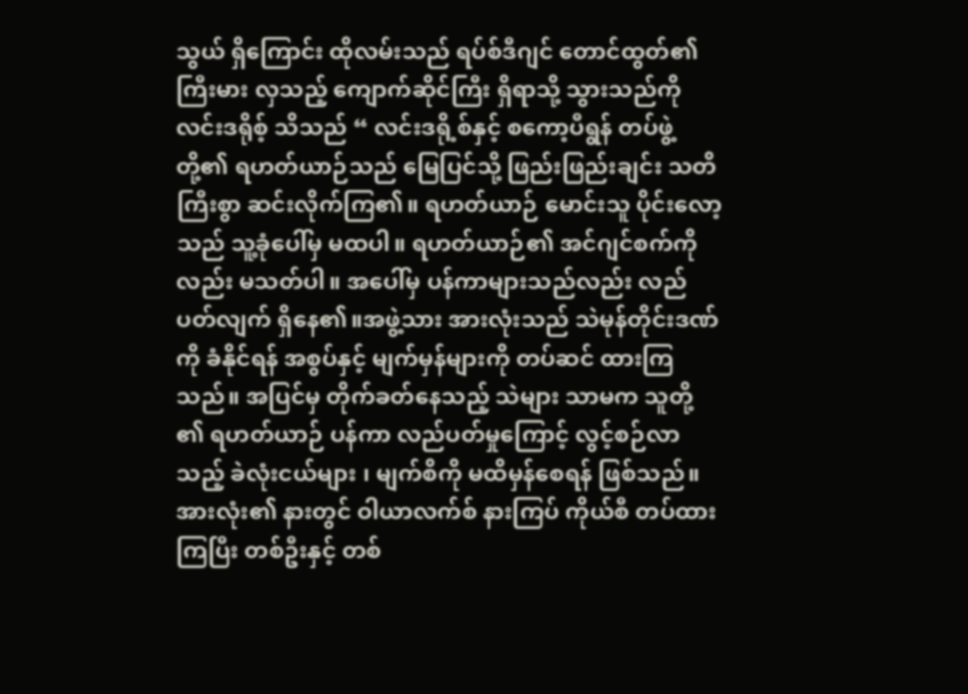သွယ် ရှိကြောင်း ထိုလမ်းသည် ရပ်စ်ဒီဂျင် တောင်ထွတ်၏ ကြီးမား လှသည့် ကျောက်ဆိုင်ကြီး ရှိရာသို့ သွားသည်ကို လင်းဒရိုစ့် သိသည် “ လင်းဒရို့စ်နှင့် စကော့ပီရွန် တပ်ဖွဲ့တို့၏ ရဟတ်ယာဉ်သည် မြေပြင်သို့ ဖြည်းဖြည်းချင်း သတိကြီးစွာ ဆင်းလိုက်ကြ၏။ ရဟတ်ယာဉ် မောင်းသူ ပိုင်းလော့သည် သူ့ခုံပေါ်မှ မထပါ။ ရဟတ်ယာဉ်၏ အင်ဂျင်စက်ကိုလည်း မသတ်ပါ။ အပေါ်မှ ပန်ကာများသည်လည်း လည်ပတ်လျက် ရှိနေ၏။အဖွဲ့သား အားလုံးသည် သဲမုန်တိုင်းဒဏ်ကို ခံနိုင်ရန် အစွပ်နှင့် မျက်မှန်များကို တပ်ဆင် ထားကြသည်။ အပြင်မှ တိုက်ခတ်နေသည့် သဲများ သာမက သူတို့ ၏ ရဟတ်ယာဉ် ပန်ကာ လည်ပတ်မှုကြောင့် လွင့်စဉ်လာသည့် ခဲလုံးငယ်များ ၊ မျက်စိကို မထိမှန်စေရန် ဖြစ်သည်။ အားလုံး၏ နားတွင် ဝါယာလက်စ် နားကြပ် ကိုယ်စီ တပ်ထားကြပြီး တစ်ဦးနှင့် တစ်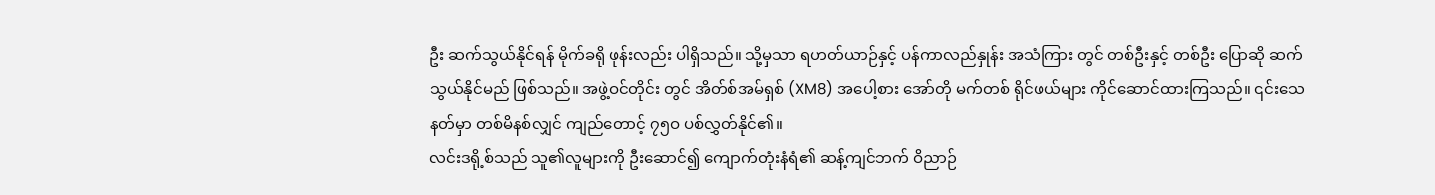ဦး ဆက်သွယ်နိုင်ရန် မိုက်ခရို ဖုန်းလည်း ပါရှိသည်။ သို့မှသာ ရဟတ်ယာဉ်နှင့် ပန်ကာလည်နှုန်း အသံကြား တွင် တစ်ဦးနှင့် တစ်ဦး ပြောဆို ဆက်သွယ်နိုင်မည် ဖြစ်သည်။ အဖွဲ့ဝင်တိုင်း တွင် အိတ်စ်အမ်ရှစ် (XM8) အပေါ့စား အော်တို မက်တစ် ရိုင်ဖယ်များ ကိုင်ဆောင်ထားကြသည်။ ၎င်းသေနတ်မှာ တစ်မိနစ်လျှင် ကျည်တောင့် ၇၅ဝ ပစ်လွှတ်နိုင်၏။
လင်းဒရို့စ်သည် သူ၏လူများကို ဦးဆောင်၍ ကျောက်တုံးနံရံ၏ ဆန့်ကျင်ဘက် ဝိညာဉ်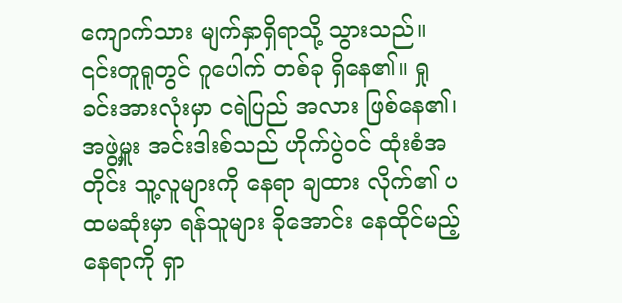ကျောက်သား မျက်နှာရှိရာသို့ သွားသည်။ ၎င်းတူရူတွင် ဂူပေါက် တစ်ခု ရှိနေ၏။ ရှုခင်းအားလုံးမှာ ငရဲပြည် အလား ဖြစ်နေ၏၊
အဖွဲ့မှူး အင်းဒါးစ်သည် ဟိုက်ပွဲဝင် ထုံးစံအတိုင်း သူ့လူများကို နေရာ ချထား လိုက်၏ ပထမဆုံးမှာ ရန်သူများ ခိုအောင်း နေထိုင်မည့် နေရာကို ရှာ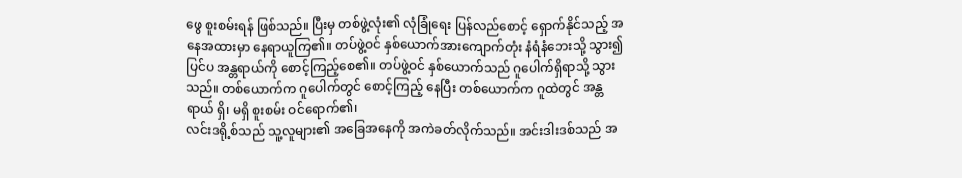ဖွေ စူးစမ်းရန် ဖြစ်သည်။ ပြီးမှ တစ်ဖွဲ့လုံး၏ လုံခြုံရေး ပြန်လည်စောင့် ရှောက်နိုင်သည့် အနေအထားမှာ နေရာယူကြ၏။ တပ်ဖွဲ့ဝင် နှစ်ယောက်အားကျောက်တုံး နံရံနံဘေးသို့ သွား၍ ပြင်ပ အန္တရာယ်ကို စောင့်ကြည့်စေ၏။ တပ်ဖွဲ့ဝင် နှစ်ယောက်သည် ဂူပေါက်ရှိရာသို့ သွားသည်။ တစ်ယောက်က ဂူပေါက်တွင် စောင့်ကြည့် နေပြီး တစ်ယောက်က ဂူထဲတွင် အန္တရာယ် ရှိ၊ မရှိ စူးစမ်း ဝင်ရောက်၏၊
လင်းဒရို့စ်သည် သူ့လူများ၏ အခြေအနေကို အကဲခတ်လိုက်သည်။ အင်းဒါးဒစ်သည် အ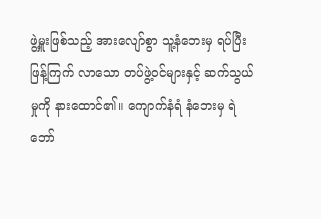ဖွဲ့မှူးဖြစ်သည့် အားလျော်စွာ သူ့နံဘေးမှ ရပ်ပြီး ဖြန့်ကြက် လာသော တပ်ဖွဲ့ဝင်များနှင့် ဆက်သွယ်မှုကို နားထောင်၏။ ကျောက်နံရံ နံဘေးမှ ရဲဘော်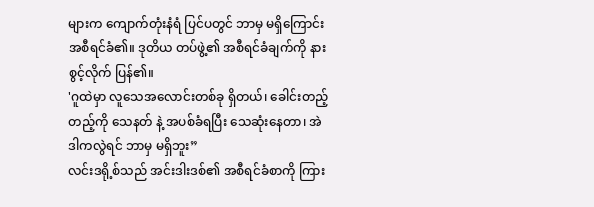များက ကျောက်တုံးနံရံ ပြင်ပတွင် ဘာမှ မရှိကြောင်း အစီရင်ခံ၏။ ဒုတိယ တပ်ဖွဲ့၏ အစီရင်ခံချက်ကို နားစွင့်လိုက် ပြန်၏။
'ဂူထဲမှာ လူသေအလောင်းတစ်ခု ရှိတယ်၊ ခေါင်းတည့်တည့်ကို သေနတ် နဲ့ အပစ်ခံရပြီး သေဆုံးနေတာ၊ အဲဒါကလွဲရင် ဘာမှ မရှိဘူး”
လင်းဒရို့စ်သည် အင်းဒါးဒစ်၏ အစီရင်ခံစာကို ကြား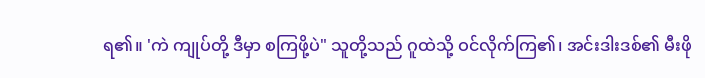ရ၏။ 'ကဲ ကျုပ်တို့ ဒီမှာ စကြဖို့ပဲ" သူတို့သည် ဂူထဲသို့ ဝင်လိုက်ကြ၏၊ အင်းဒါးဒစ်၏ မီးဖို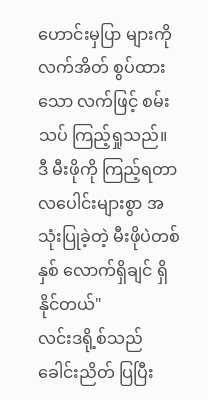ဟောင်းမှပြာ များကို လက်အိတ် စွပ်ထားသော လက်ဖြင့် စမ်းသပ် ကြည့်ရှုသည်။
ဒီ မီးဖိုကို ကြည့်ရတာ လပေါင်းများစွာ အသုံးပြုခဲ့တဲ့ မီးဖိုပဲတစ်နှစ် လောက်ရှိချင် ရှိနိုင်တယ်"
လင်းဒရို့စ်သည် ခေါင်းညိတ် ပြပြီး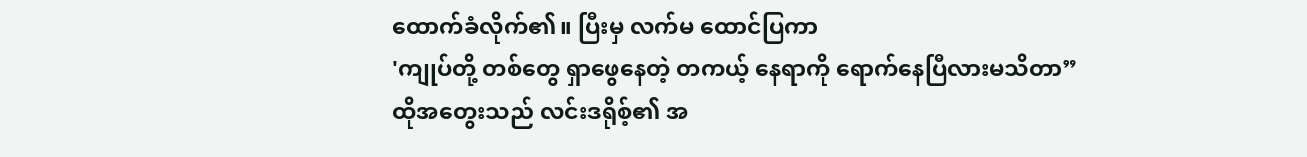ထောက်ခံလိုက်၏။ ပြီးမှ လက်မ ထောင်ပြကာ
'ကျုပ်တို့ တစ်တွေ ရှာဖွေနေတဲ့ တကယ့် နေရာကို ရောက်နေပြီလားမသိတာ”
ထိုအတွေးသည် လင်းဒရိုစ့်၏ အ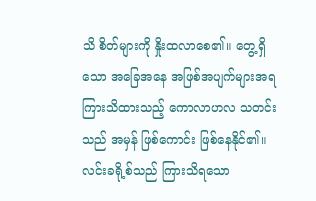သိ စိတ်များကို နှိုးထလာစေ၏။ တွေ့ရှိသော အခြေအနေ အဖြစ်အပျက်များအရ ကြားသိထားသည့် ကောလာဟလ သတင်းသည် အမှန် ဖြစ်ကောင်း ဖြစ်နေနိုင်၏။ လင်းခရို့စ်သည် ကြားသိရသော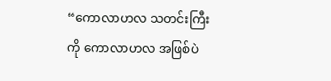“ကောလာဟလ သတင်းကြီးကို ကောလာဟလ အဖြစ်ပဲ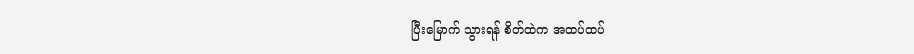ပြီးမြောက် သွားရန် စိတ်ထဲက အထပ်ထပ်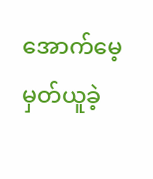အောက်မေ့ မှတ်ယူခဲ့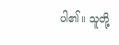ပါ၏။ သူတို့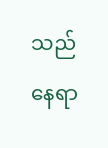သည်နေရာ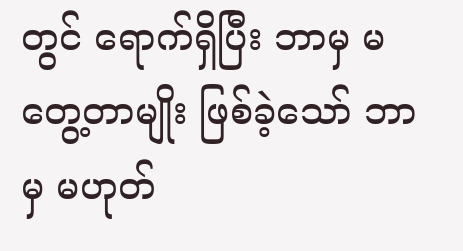တွင် ရောက်ရှိပြီး ဘာမှ မတွေ့တာမျိုး ဖြစ်ခဲ့သော် ဘာမှ မဟုတ်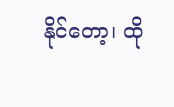နိုင်တော့၊ ထို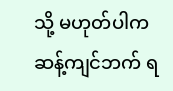သို့ မဟုတ်ပါက ဆန့်ကျင်ဘက် ရ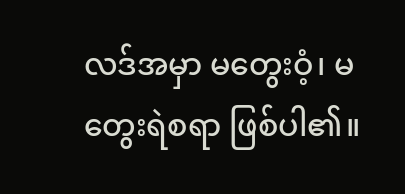လဒ်အမှာ မတွေးဝံ့၊ မတွေးရဲစရာ ဖြစ်ပါ၏။